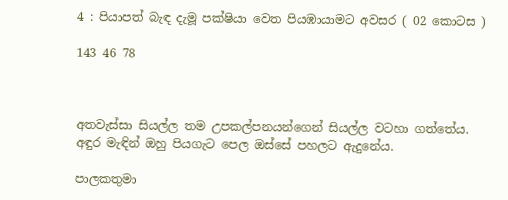4 : පියාපත් බැඳ දැමූ පක්ෂියා වෙත පියඹායාමට අවසර ( 02 කොටස )

143 46 78



අතවැස්සා සියල්ල තම උපකල්පනයන්ගෙන් සියල්ල වටහා ගත්තේය. අඳුර මැඳින් ඔහු පියගැට පෙල ඔස්සේ පහලට ඇදුනේය.

පාලකතුමා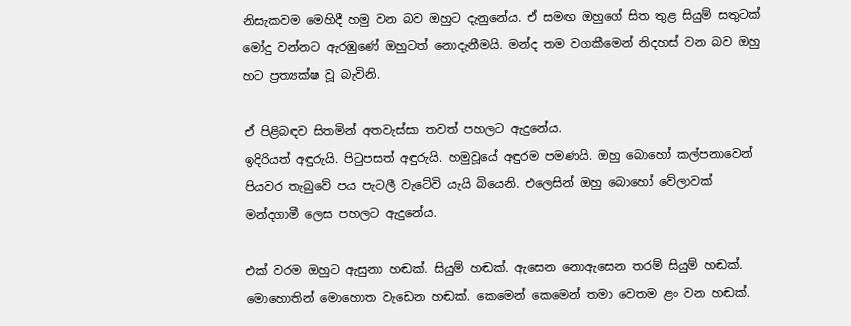නිසැකවම මෙහිදී හමු වන බව ඔහුට දැනුනේය. ඒ සමඟ ඔහුගේ සිත තුළ සියුම් සතුටක් මෝදු වන්නට ඇරඹුණේ ඔහුටත් නොදැනීමයි. මන්ද තම වගකීමෙන් නිදහස් වන බව ඔහු හට ප්‍රත්‍යක්ෂ වූ බැවිනි.

ඒ පිළිබඳව සිතමින් අතවැස්සා තවත් පහලට ඇදුනේය.
ඉදිරියත් අඳුරුයි. පිටුපසත් අඳුරුයි. හමුවූයේ අඳුරම පමණයි. ඔහු බොහෝ කල්පනාවෙන් පියවර තැබුවේ පය පැටලී වැටේවි යැයි බියෙනි. එලෙසින් ඔහු බොහෝ වේලාවක් මන්දගාමී ලෙස පහලට ඇදුනේය.

එක් වරම ඔහුට ඇසුනා හඬක්. සියුම් හඬක්. ඇසෙන නොඇසෙන තරම් සියුම් හඬක්. මොහොතින් මොහොත වැඩෙන හඬක්. කෙමෙන් කෙමෙන් තමා වෙතම ළං වන හඬක්.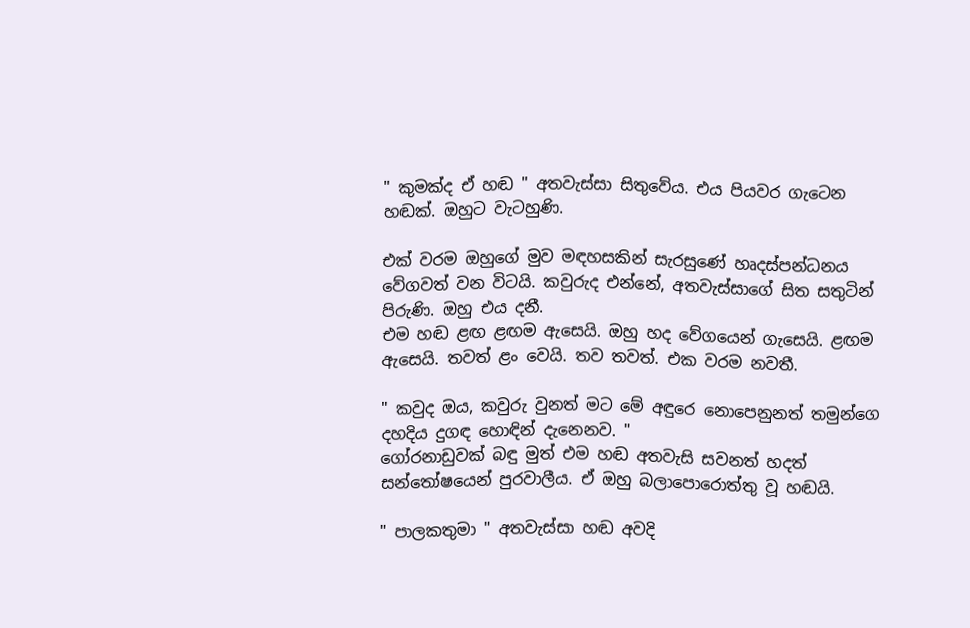" කුමක්ද ඒ හඬ " අතවැස්සා සිතුවේය. එය පියවර ගැටෙන හඬක්. ඔහුට වැටහුණි.

එක් වරම ඔහුගේ මුව මඳහසකින් සැරසුණේ හෘදස්පන්ධනය වේගවත් වන විටයි. කවුරුද එන්නේ, අතවැස්සාගේ සිත සතුටින් පිරුණි. ඔහු එය දනී.
එම හඬ ළඟ ළඟම ඇසෙයි. ඔහු හද වේගයෙන් ගැසෙයි. ළඟම ඇසෙයි. තවත් ළං වෙයි. තව තවත්. එක වරම නවතී.

" කවුද ඔය, කවුරු වුනත් මට මේ අඳුරෙ නොපෙනුනත් තමුන්ගෙ දහදිය දුගඳ හොඳින් දැනෙනව. "
ගෝරනාඩුවක් බඳු මුත් එම හඬ අතවැසි සවනත් හදත් සන්තෝෂයෙන් පුරවාලීය. ඒ ඔහු බලාපොරොත්තු වූ හඬයි.

" පාලකතුමා " අතවැස්සා හඬ අවදි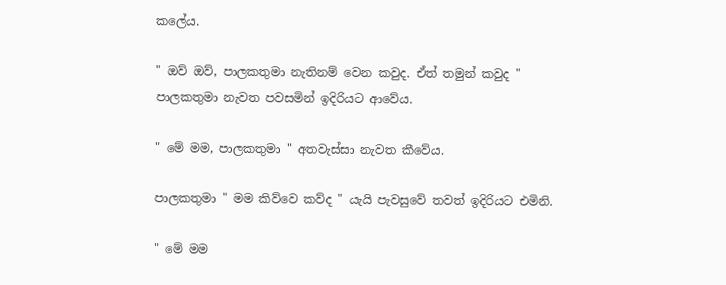කලේය.

" ඔව් ඔව්, පාලකතුමා නැතිනම් වෙන කවුද. ඒත් තමුන් කවුද " පාලකතුමා නැවත පවසමින් ඉදිරියට ආවේය.

" මේ මම, පාලකතුමා " අතවැස්සා නැවත කීවේය.

පාලකතුමා " මම කිව්වෙ කව්ද " යැයි පැවසුවේ තවත් ඉදිරියට එමිනි.

" මේ මම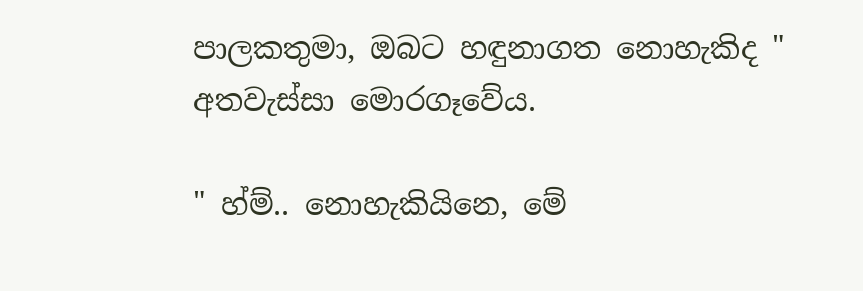පාලකතුමා, ඔබට හඳුනාගත නොහැකිද " අතවැස්සා මොරගෑවේය.

" හ්ම්.. නොහැකියිනෙ, මේ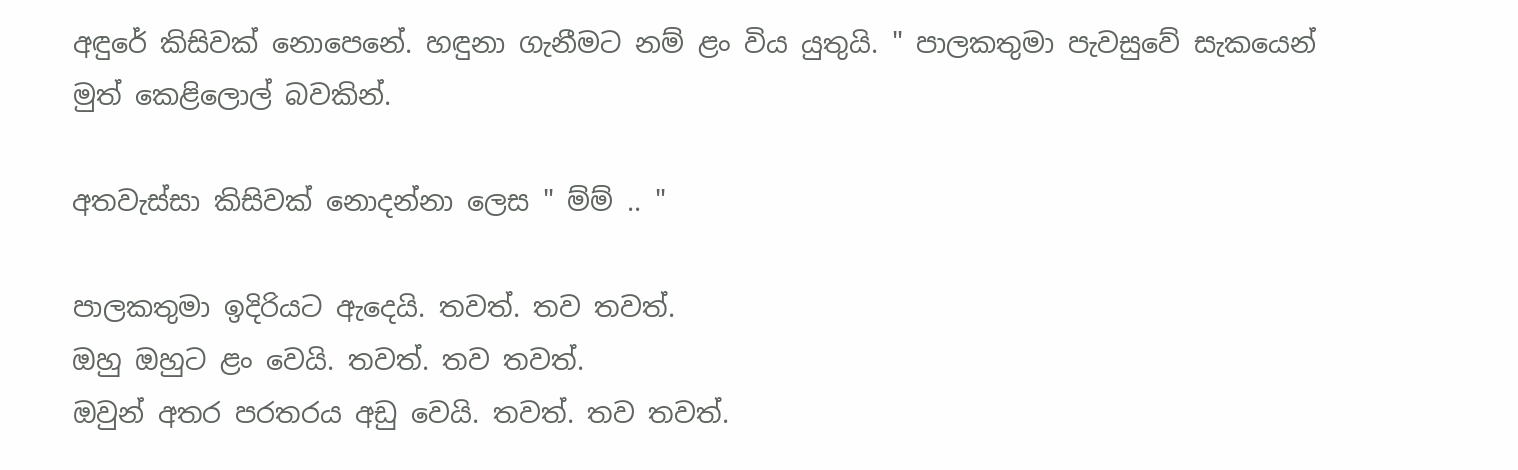අඳුරේ කිසිවක් නොපෙනේ. හඳුනා ගැනීමට නම් ළං විය යුතුයි. " පාලකතුමා පැවසුවේ සැකයෙන් මුත් කෙළිලොල් බවකින්.

අතවැස්සා කිසිවක් නොදන්නා ලෙස " ම්ම් .. "

පාලකතුමා ඉදිරියට ඇදෙයි. තවත්. තව තවත්.
ඔහු ඔහුට ළං වෙයි. තවත්. තව තවත්.
ඔවුන් අතර පරතරය අඩු වෙයි. තවත්. තව තවත්.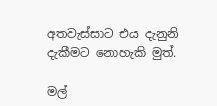අතවැස්සාට එය දැනුනි දැකීමට නොහැකි මුත්.

මල්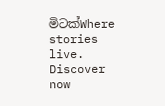මිටක්Where stories live. Discover now